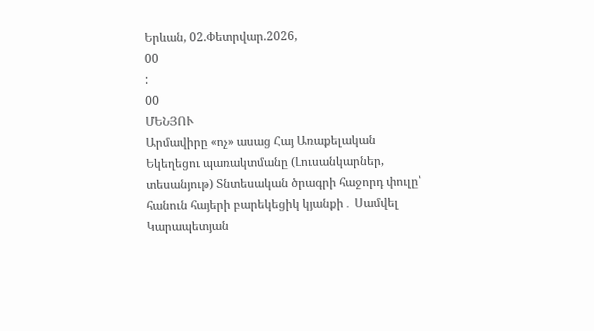Երևան, 02.Փետրվար.2026,
00
:
00
ՄԵՆՅՈՒ
Արմավիրը «ոչ» ասաց Հայ Առաքելական Եկեղեցու պառակտմանը (Լուսանկարներ, տեսանյութ) Տնտեսական ծրագրի հաջորդ փուլը՝ հանուն հայերի բարեկեցիկ կյանքի․ Սամվել Կարապետյան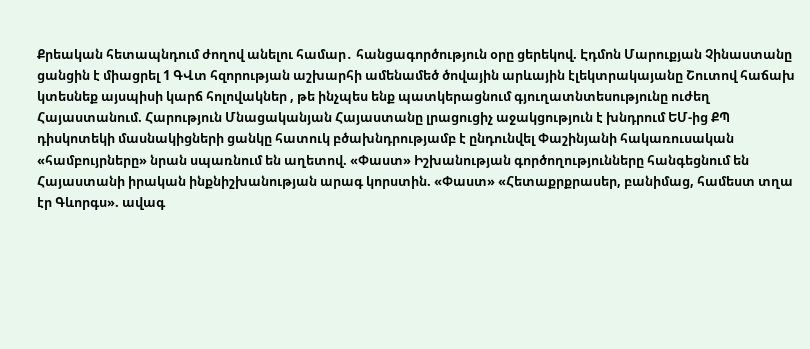Քրեական հետապնդում ժողով անելու համար․ հանցագործություն օրը ցերեկով. Էդմոն Մարուքյան Չինաստանը ցանցին է միացրել 1 ԳՎտ հզորության աշխարհի ամենամեծ ծովային արևային էլեկտրակայանը Շուտով հաճախ կտեսնեք այսպիսի կարճ հոլովակներ , թե ինչպես ենք պատկերացնում գյուղատնտեսությունը ուժեղ Հայաստանում. Հարություն Մնացականյան Հայաստանը լրացուցիչ աջակցություն է խնդրում ԵՄ-ից ՔՊ դիսկոտեկի մասնակիցների ցանկը հատուկ բծախնդրությամբ է ընդունվել Փաշինյանի հակառուսական «համբույրները» նրան սպառնում են աղետով. «Փաստ» Իշխանության գործողությունները հանգեցնում են Հայաստանի իրական ինքնիշխանության արագ կորստին. «Փաստ» «Հետաքրքրասեր, բանիմաց, համեստ տղա էր Գևորգս». ավագ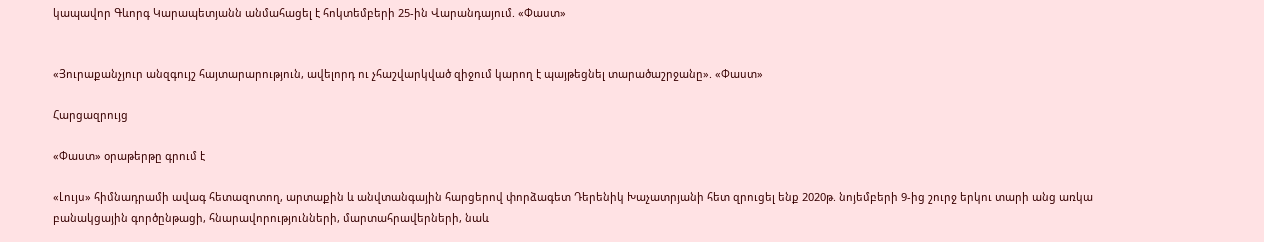կապավոր Գևորգ Կարապետյանն անմահացել է հոկտեմբերի 25-ին Վարանդայում. «Փաստ»


«Յուրաքանչյուր անզգույշ հայտարարություն, ավելորդ ու չհաշվարկված զիջում կարող է պայթեցնել տարածաշրջանը». «Փաստ»

Հարցազրույց

«Փաստ» օրաթերթը գրում է

«Լույս» հիմնադրամի ավագ հետազոտող, արտաքին և անվտանգային հարցերով փորձագետ Դերենիկ Խաչատրյանի հետ զրուցել ենք 2020թ. նոյեմբերի 9-ից շուրջ երկու տարի անց առկա բանակցային գործընթացի, հնարավորությունների, մարտահրավերների, նաև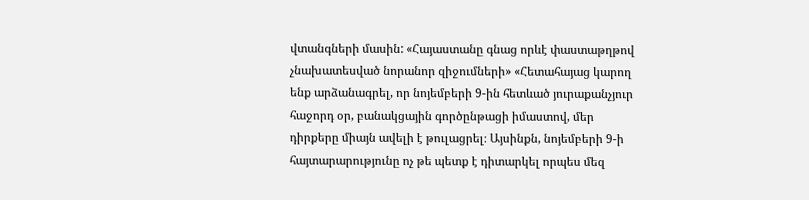վտանգների մասին: «Հայաստանը գնաց որևէ փաստաթղթով չնախատեսված նորանոր զիջումների» «Հետահայաց կարող ենք արձանագրել, որ նոյեմբերի 9-ին հետևած յուրաքանչյուր հաջորդ օր, բանակցային գործընթացի իմաստով, մեր դիրքերը միայն ավելի է թուլացրել։ Այսինքն, նոյեմբերի 9-ի հայտարարությունը ոչ թե պետք է դիտարկել որպես մեզ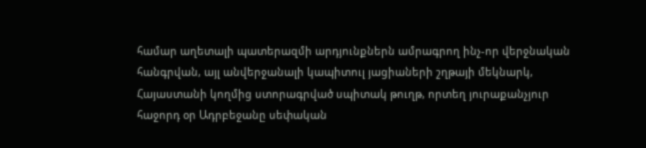համար աղետալի պատերազմի արդյունքներն ամրագրող ինչ-որ վերջնական հանգրվան, այլ անվերջանալի կապիտուլ յացիաների շղթայի մեկնարկ, Հայաստանի կողմից ստորագրված սպիտակ թուղթ, որտեղ յուրաքանչյուր հաջորդ օր Ադրբեջանը սեփական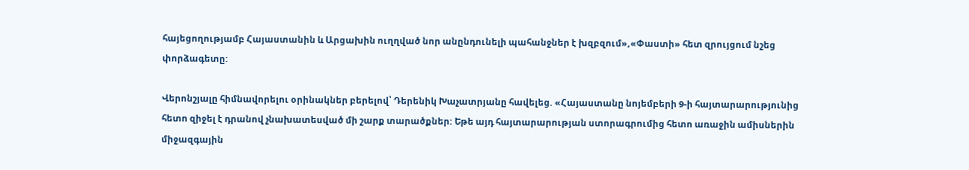հայեցողությամբ Հայաստանին և Արցախին ուղղված նոր անընդունելի պահանջներ է խզբզում»,«Փաստի» հետ զրույցում նշեց փորձագետը:

Վերոնշյալը հիմնավորելու օրինակներ բերելով՝ Դերենիկ Խաչատրյանը հավելեց. «Հայաստանը նոյեմբերի 9-ի հայտարարությունից հետո զիջել է դրանով չնախատեսված մի շարք տարածքներ: Եթե այդ հայտարարության ստորագրումից հետո առաջին ամիսներին միջազգային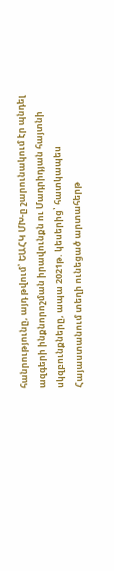հանրությունը, այդ թվում՝ ԵԱՀԿ ՄԽ-ը շարունակում էր պնդել ազգերի ինքնորոշման իրավունքն ու Մադրիդյան հայտնի սկզբունքները, ապա 2021թ. կեսերից՝ հատկապես Հայաստանում տեղի ունեցած արտահերթ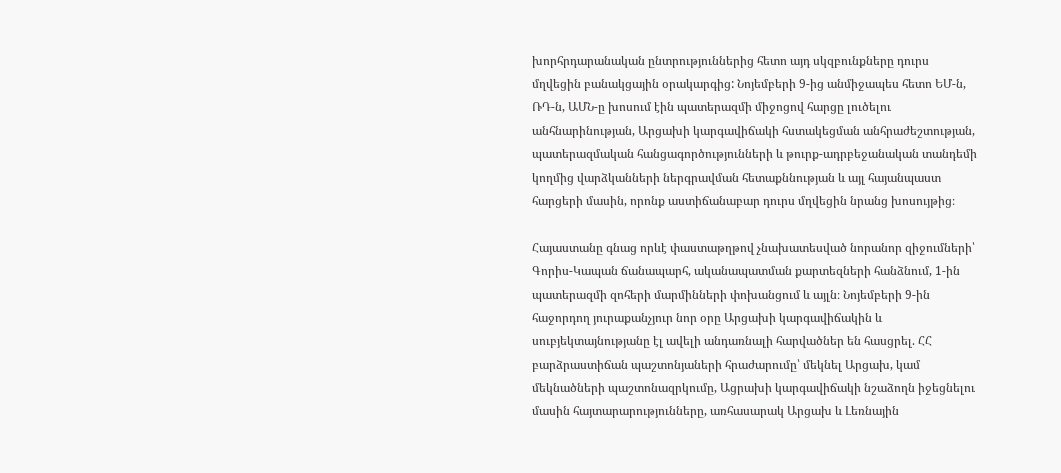խորհրդարանական ընտրություններից հետո այդ սկզբունքները դուրս մղվեցին բանակցային օրակարգից: Նոյեմբերի 9-ից անմիջապես հետո ԵՄ-ն, ՌԴ-ն, ԱՄՆ-ը խոսում էին պատերազմի միջոցով հարցը լուծելու անհնարինության, Արցախի կարգավիճակի հստակեցման անհրաժեշտության, պատերազմական հանցագործությունների և թուրք-ադրբեջանական տանդեմի կողմից վարձկանների ներգրավման հետաքննության և այլ հայանպաստ հարցերի մասին, որոնք աստիճանաբար դուրս մղվեցին նրանց խոսույթից։

Հայաստանը գնաց որևէ փաստաթղթով չնախատեսված նորանոր զիջումների՝ Գորիս-Կապան ճանապարհ, ականապատման քարտեզների հանձնում, 1-ին պատերազմի զոհերի մարմինների փոխանցում և այլն։ Նոյեմբերի 9-ին հաջորդող յուրաքանչյուր նոր օրը Արցախի կարգավիճակին և սուբյեկտայնությանը էլ ավելի անդառնալի հարվածներ են հասցրել. ՀՀ բարձրաստիճան պաշտոնյաների հրաժարումը՝ մեկնել Արցախ, կամ մեկնածների պաշտոնազրկումը, Ացրախի կարգավիճակի նշաձողն իջեցնելու մասին հայտարարությունները, առհասարակ Արցախ և Լեռնային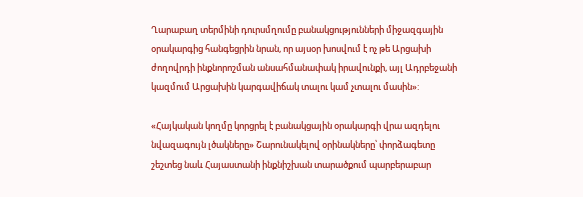Ղարաբաղ տերմինի դուրսմղումը բանակցությունների միջազգային օրակարգից հանգեցրին նրան, որ այսօր խոսվում է ոչ թե Արցախի ժողովրդի ինքնորոշման անսահմանափակ իրավունքի, այլ Ադրբեջանի կազմում Արցախին կարգավիճակ տալու կամ չտալու մասին»:

«Հայկական կողմը կորցրել է բանակցային օրակարգի վրա ազդելու նվազագույն լծակները» Շարունակելով օրինակները՝ փորձագետը շեշտեց նաև Հայաստանի ինքնիշխան տարածքում պարբերաբար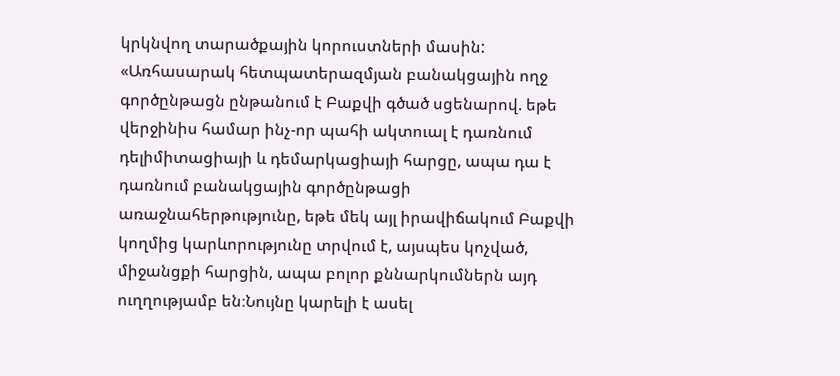կրկնվող տարածքային կորուստների մասին: «Առհասարակ հետպատերազմյան բանակցային ողջ գործընթացն ընթանում է Բաքվի գծած սցենարով. եթե վերջինիս համար ինչ-որ պահի ակտուալ է դառնում դելիմիտացիայի և դեմարկացիայի հարցը, ապա դա է դառնում բանակցային գործընթացի առաջնահերթությունը, եթե մեկ այլ իրավիճակում Բաքվի կողմից կարևորությունը տրվում է, այսպես կոչված, միջանցքի հարցին, ապա բոլոր քննարկումներն այդ ուղղությամբ են։Նույնը կարելի է ասել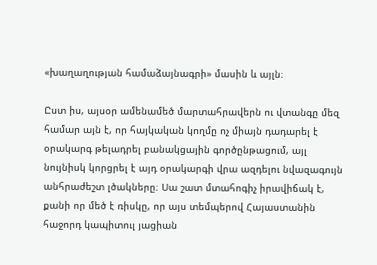«խաղաղության համաձայնագրի» մասին և այլն։

Ըստ իս, այսօր ամենամեծ մարտահրավերն ու վտանգը մեզ համար այն է, որ հայկական կողմը ոչ միայն դադարել է օրակարգ թելադրել բանակցային գործընթացում, այլ նույնիսկ կորցրել է այդ օրակարգի վրա ազդելու նվազագույն անհրաժեշտ լծակները։ Սա շատ մտահոգիչ իրավիճակ է, քանի որ մեծ է ռիսկը, որ այս տեմպերով Հայաստանին հաջորդ կապիտուլ յացիան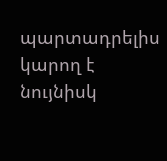պարտադրելիս կարող է նույնիսկ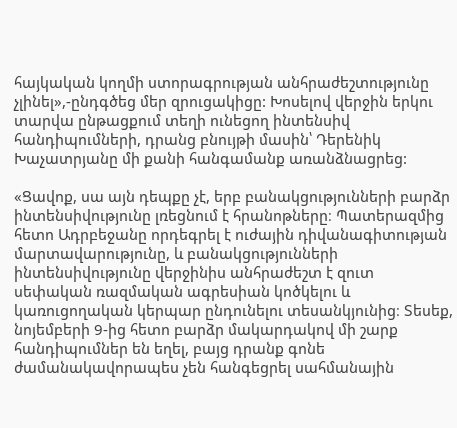հայկական կողմի ստորագրության անհրաժեշտությունը չլինել»,-ընդգծեց մեր զրուցակիցը: Խոսելով վերջին երկու տարվա ընթացքում տեղի ունեցող ինտենսիվ հանդիպումների, դրանց բնույթի մասին՝ Դերենիկ Խաչատրյանը մի քանի հանգամանք առանձնացրեց:

«Ցավոք, սա այն դեպքը չէ, երբ բանակցությունների բարձր ինտենսիվությունը լռեցնում է հրանոթները։ Պատերազմից հետո Ադրբեջանը որդեգրել է ուժային դիվանագիտության մարտավարությունը, և բանակցությունների ինտենսիվությունը վերջինիս անհրաժեշտ է զուտ սեփական ռազմական ագրեսիան կոծկելու և կառուցողական կերպար ընդունելու տեսանկյունից։ Տեսեք, նոյեմբերի 9-ից հետո բարձր մակարդակով մի շարք հանդիպումներ են եղել, բայց դրանք գոնե ժամանակավորապես չեն հանգեցրել սահմանային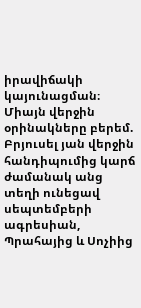իրավիճակի կայունացման։ Միայն վերջին օրինակները բերեմ. Բրյուսել յան վերջին հանդիպումից կարճ ժամանակ անց տեղի ունեցավ սեպտեմբերի ագրեսիան, Պրահայից և Սոչիից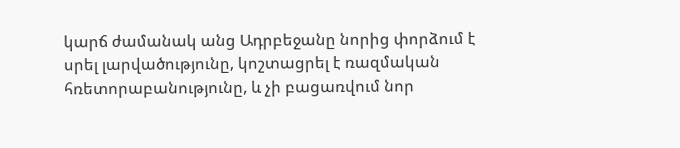կարճ ժամանակ անց Ադրբեջանը նորից փորձում է սրել լարվածությունը, կոշտացրել է ռազմական հռետորաբանությունը, և չի բացառվում նոր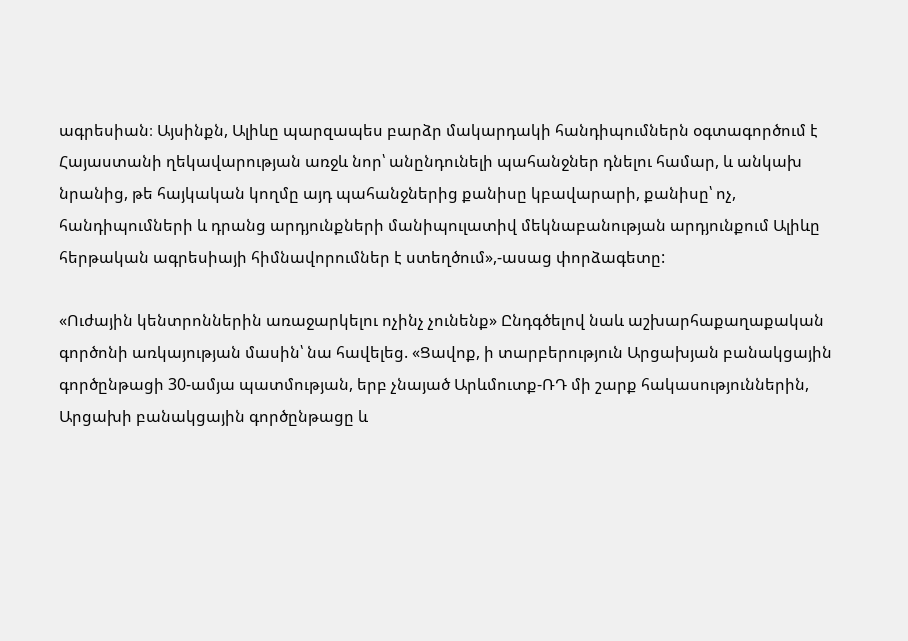ագրեսիան։ Այսինքն, Ալիևը պարզապես բարձր մակարդակի հանդիպումներն օգտագործում է Հայաստանի ղեկավարության առջև նոր՝ անընդունելի պահանջներ դնելու համար, և անկախ նրանից, թե հայկական կողմը այդ պահանջներից քանիսը կբավարարի, քանիսը՝ ոչ, հանդիպումների և դրանց արդյունքների մանիպուլատիվ մեկնաբանության արդյունքում Ալիևը հերթական ագրեսիայի հիմնավորումներ է ստեղծում»,-ասաց փորձագետը:

«Ուժային կենտրոններին առաջարկելու ոչինչ չունենք» Ընդգծելով նաև աշխարհաքաղաքական գործոնի առկայության մասին՝ նա հավելեց. «Ցավոք, ի տարբերություն Արցախյան բանակցային գործընթացի 30-ամյա պատմության, երբ չնայած Արևմուտք-ՌԴ մի շարք հակասություններին, Արցախի բանակցային գործընթացը և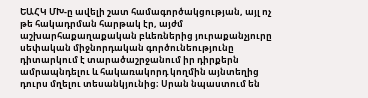ԵԱՀԿ ՄԽ-ը ավելի շատ համագործակցության, այլ ոչ թե հակադրման հարթակ էր, այժմ աշխարհաքաղաքական բևեռներից յուրաքանչյուրը սեփական միջնորդական գործունեությունը դիտարկում է տարածաշրջանում իր դիրքերն ամրապնդելու և հակառակորդ կողմին այնտեղից դուրս մղելու տեսանկյունից։ Սրան նպաստում են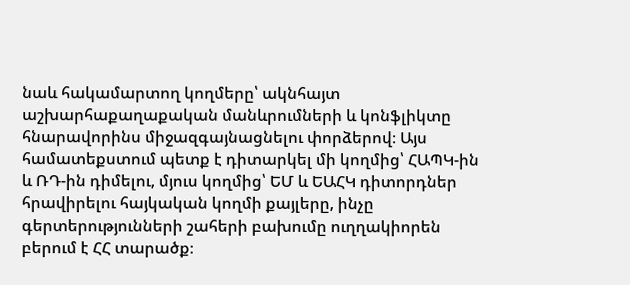նաև հակամարտող կողմերը՝ ակնհայտ աշխարհաքաղաքական մանևրումների և կոնֆլիկտը հնարավորինս միջազգայնացնելու փորձերով։ Այս համատեքստում պետք է դիտարկել մի կողմից՝ ՀԱՊԿ-ին և ՌԴ-ին դիմելու, մյուս կողմից՝ ԵՄ և ԵԱՀԿ դիտորդներ հրավիրելու հայկական կողմի քայլերը, ինչը գերտերությունների շահերի բախումը ուղղակիորեն բերում է ՀՀ տարածք։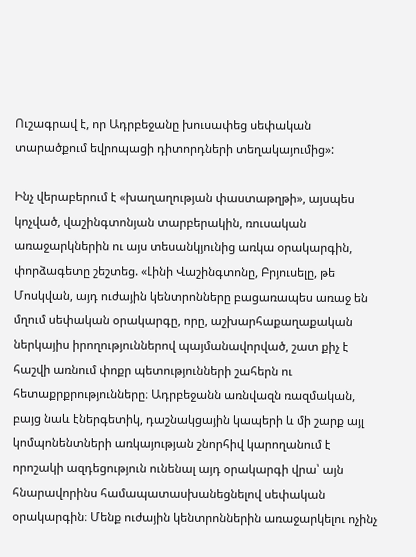Ուշագրավ է, որ Ադրբեջանը խուսափեց սեփական տարածքում եվրոպացի դիտորդների տեղակայումից»:

Ինչ վերաբերում է «խաղաղության փաստաթղթի», այսպես կոչված, վաշինգտոնյան տարբերակին, ռուսական առաջարկներին ու այս տեսանկյունից առկա օրակարգին, փորձագետը շեշտեց. «Լինի Վաշինգտոնը, Բրյուսելը, թե Մոսկվան, այդ ուժային կենտրոնները բացառապես առաջ են մղում սեփական օրակարգը, որը, աշխարհաքաղաքական ներկայիս իրողություններով պայմանավորված, շատ քիչ է հաշվի առնում փոքր պետությունների շահերն ու հետաքրքրությունները։ Ադրբեջանն առնվազն ռազմական, բայց նաև էներգետիկ, դաշնակցային կապերի և մի շարք այլ կոմպոնենտների առկայության շնորհիվ կարողանում է որոշակի ազդեցություն ունենալ այդ օրակարգի վրա՝ այն հնարավորինս համապատասխանեցնելով սեփական օրակարգին։ Մենք ուժային կենտրոններին առաջարկելու ոչինչ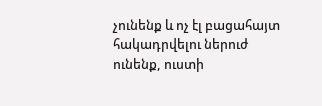չունենք և ոչ էլ բացահայտ հակադրվելու ներուժ ունենք, ուստի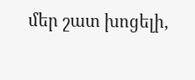մեր շատ խոցելի,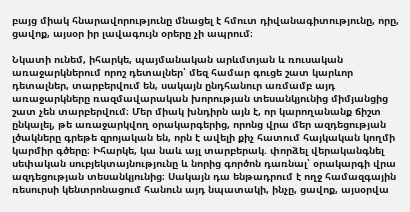բայց միակ հնարավորությունը մնացել է հմուտ դիվանագիտությունը, որը, ցավոք, այսօր իր լավագույն օրերը չի ապրում։

Նկատի ունեմ, իհարկե, պայմանական արևմտյան և ռուսական առաջարկներում որոշ դետալներ՝ մեզ համար գուցե շատ կարևոր դետալներ, տարբերվում են, սակայն ընդհանուր առմամբ այդ առաջարկները ռազմավարական խորության տեսանկյունից միմյանցից շատ չեն տարբերվում։ Մեր միակ խնդիրն այն է, որ կարողանանք ճիշտ ընկալել, թե առաջարկվող օրակարգերից, որոնց վրա մեր ազդեցության լծակները գրեթե զրոյական են, որն է ավելի քիչ հատում հայկական կողմի կարմիր գծերը։ Իհարկե, կա նաև այլ տարբերակ. փորձել վերականգնել սեփական սուբյեկտայնությունը և նորից գործոն դառնալ՝ օրակարգի վրա ազդեցության տեսանկյունից։ Սակայն դա ենթադրում է ողջ համազգային ռեսուրսի կենտրոնացում հանուն այդ նպատակի, ինչը, ցավոք, այսօրվա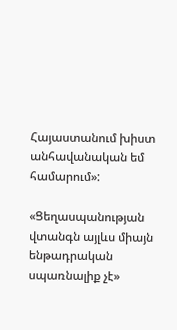Հայաստանում խիստ անհավանական եմ համարում»:

«Ցեղասպանության վտանգն այլևս միայն ենթադրական սպառնալիք չէ»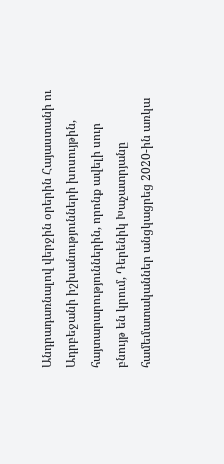Անդրադառնալով վերջին օրերին Հայաստանի ու Ադրբեջանի իշխանությունների խոսույթին, հայտարարություններին, որոնք ավելի սուր բնույթ են կրում, Դերենիկ Խաչատրյանը համեմատականներ անցկացրեց 2020-ին առկա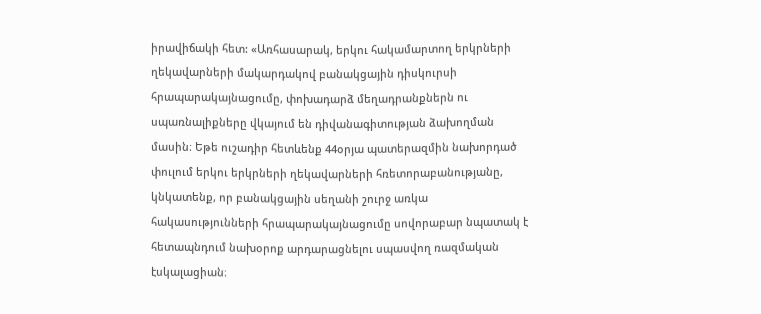իրավիճակի հետ: «Առհասարակ, երկու հակամարտող երկրների ղեկավարների մակարդակով բանակցային դիսկուրսի հրապարակայնացումը, փոխադարձ մեղադրանքներն ու սպառնալիքները վկայում են դիվանագիտության ձախողման մասին։ Եթե ուշադիր հետևենք 44օրյա պատերազմին նախորդած փուլում երկու երկրների ղեկավարների հռետորաբանությանը, կնկատենք, որ բանակցային սեղանի շուրջ առկա հակասությունների հրապարակայնացումը սովորաբար նպատակ է հետապնդում նախօրոք արդարացնելու սպասվող ռազմական էսկալացիան։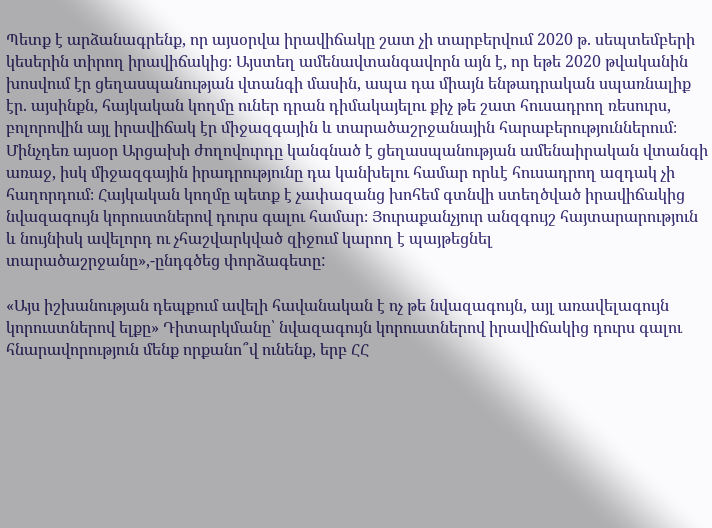Պետք է արձանագրենք, որ այսօրվա իրավիճակը շատ չի տարբերվում 2020 թ. սեպտեմբերի կեսերին տիրող իրավիճակից։ Այստեղ ամենավտանգավորն այն է, որ եթե 2020 թվականին խոսվում էր ցեղասպանության վտանգի մասին, ապա դա միայն ենթադրական սպառնալիք էր. այսինքն, հայկական կողմը ուներ դրան դիմակայելու քիչ թե շատ հուսադրող ռեսուրս, բոլորովին այլ իրավիճակ էր միջազգային և տարածաշրջանային հարաբերություններում։ Մինչդեռ այսօր Արցախի ժողովուրդը կանգնած է ցեղասպանության ամենաիրական վտանգի առաջ, իսկ միջազգային իրադրությունը դա կանխելու համար որևէ հուսադրող ազդակ չի հաղորդում։ Հայկական կողմը պետք է չափազանց խոհեմ գտնվի ստեղծված իրավիճակից նվազագույն կորուստներով դուրս գալու համար։ Յուրաքանչյուր անզգույշ հայտարարություն և նույնիսկ ավելորդ ու չհաշվարկված զիջում կարող է պայթեցնել տարածաշրջանը»,-ընդգծեց փորձագետը:

«Այս իշխանության դեպքում ավելի հավանական է ոչ թե նվազագույն, այլ առավելագույն կորուստներով ելքը» Դիտարկմանը՝ նվազագույն կորուստներով իրավիճակից դուրս գալու հնարավորություն մենք որքանո՞վ ունենք, երբ ՀՀ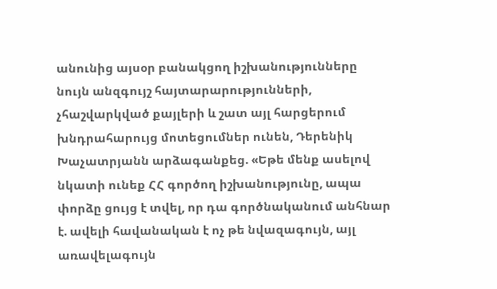անունից այսօր բանակցող իշխանությունները նույն անզգույշ հայտարարությունների, չհաշվարկված քայլերի և շատ այլ հարցերում խնդրահարույց մոտեցումներ ունեն, Դերենիկ Խաչատրյանն արձագանքեց. «Եթե մենք ասելով նկատի ունեք ՀՀ գործող իշխանությունը, ապա փորձը ցույց է տվել, որ դա գործնականում անհնար է. ավելի հավանական է ոչ թե նվազագույն, այլ առավելագույն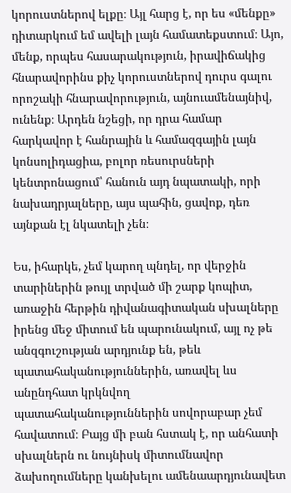կորուստներով ելքը։ Այլ հարց է, որ ես «մենքը» դիտարկում եմ ավելի լայն համատեքստում։ Այո, մենք, որպես հասարակություն, իրավիճակից հնարավորինս քիչ կորուստներով դուրս գալու որոշակի հնարավորություն, այնուամենայնիվ, ունենք։ Արդեն նշեցի, որ դրա համար հարկավոր է հանրային և համազգային լայն կոնսոլիդացիա, բոլոր ռեսուրսների կենտրոնացում՝ հանուն այդ նպատակի, որի նախադրյալները, այս պահին, ցավոք, դեռ այնքան էլ նկատելի չեն։

Ես, իհարկե, չեմ կարող պնդել, որ վերջին տարիներին թույլ տրված մի շարք կոպիտ, առաջին հերթին դիվանագիտական սխալները իրենց մեջ միտում են պարունակում, այլ ոչ թե անզգուշության արդյունք են, թեև պատահականություններին, առավել ևս անընդհատ կրկնվող պատահականություններին սովորաբար չեմ հավատում։ Բայց մի բան հստակ է, որ անհատի սխալներն ու նույնիսկ միտումնավոր ձախողումները կանխելու ամենաարդյունավետ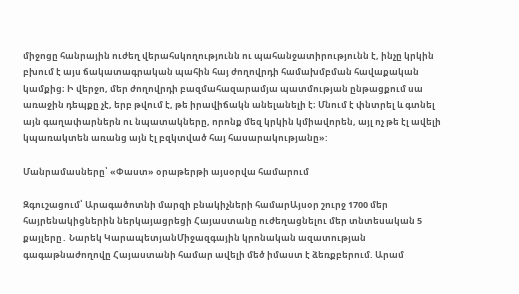միջոցը հանրային ուժեղ վերահսկողությունն ու պահանջատիրությունն է, ինչը կրկին բխում է այս ճակատագրական պահին հայ ժողովրդի համախմբման հավաքական կամքից։ Ի վերջո, մեր ժողովրդի բազմահազարամյա պատմության ընթացքում սա առաջին դեպքը չէ, երբ թվում է, թե իրավիճակն անելանելի է։ Մնում է փնտրել և գտնել այն գաղափարներն ու նպատակները, որոնք մեզ կրկին կմիավորեն, այլ ոչ թե էլ ավելի կպառակտեն առանց այն էլ բզկտված հայ հասարակությանը»:

Մանրամասները՝ «Փաստ» օրաթերթի այսօրվա համարում

Զգուշացում՝ Արագածոտնի մարզի բնակիչների համարԱյսօր շուրջ 1700 մեր հայրենակիցներին ներկայացրեցի Հայաստանը ուժեղացնելու մեր տնտեսական 5 քայլերը․ Նարեկ ԿարապետյանՄիջազգային կրոնական ազատության գագաթնաժողովը Հայաստանի համար ավելի մեծ իմաստ է ձեռքբերում. Արամ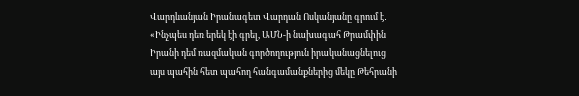Վարդևանյան Իրանագետ Վարդան Ոսկանյանը գրում է․ «Ինչպես դեռ երեկ էի գրել, ԱՄՆ-ի նախագահ Թրամփին Իրանի դեմ ռազմական գործողություն իրականացնելուց այս պահին հետ պահող հանգամանքներից մեկը Թեհրանի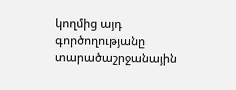կողմից այդ գործողությանը տարածաշրջանային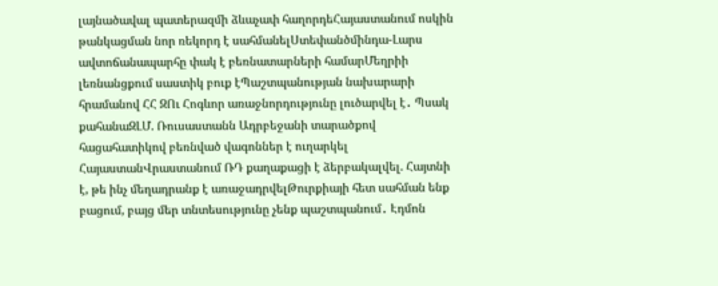լայնածավալ պատերազմի ձևաչափ հաղորդեՀայաստանում ոսկին թանկացման նոր ռեկորդ է սահմանելՍտեփանծմինդա-Լարս ավտոճանապարհը փակ է բեռնատարների համարՄեղրիի լեռնանցքում սաստիկ բուք էՊաշտպանության նախարարի հրամանով ՀՀ ԶՈւ Հոգևոր առաջնորդությունը լուծարվել է․ Պսակ քահանաԶԼՄ. Ռուսաստանն Ադրբեջանի տարածքով հացահատիկով բեռնված վագոններ է ուղարկել ՀայաստանՎրաստանում ՌԴ քաղաքացի է ձերբակալվել. Հայտնի է, թե ինչ մեղադրանք է առաջադրվելԹուրքիայի հետ սահման ենք բացում, բայց մեր տնտեսությունը չենք պաշտպանում․ Էդմոն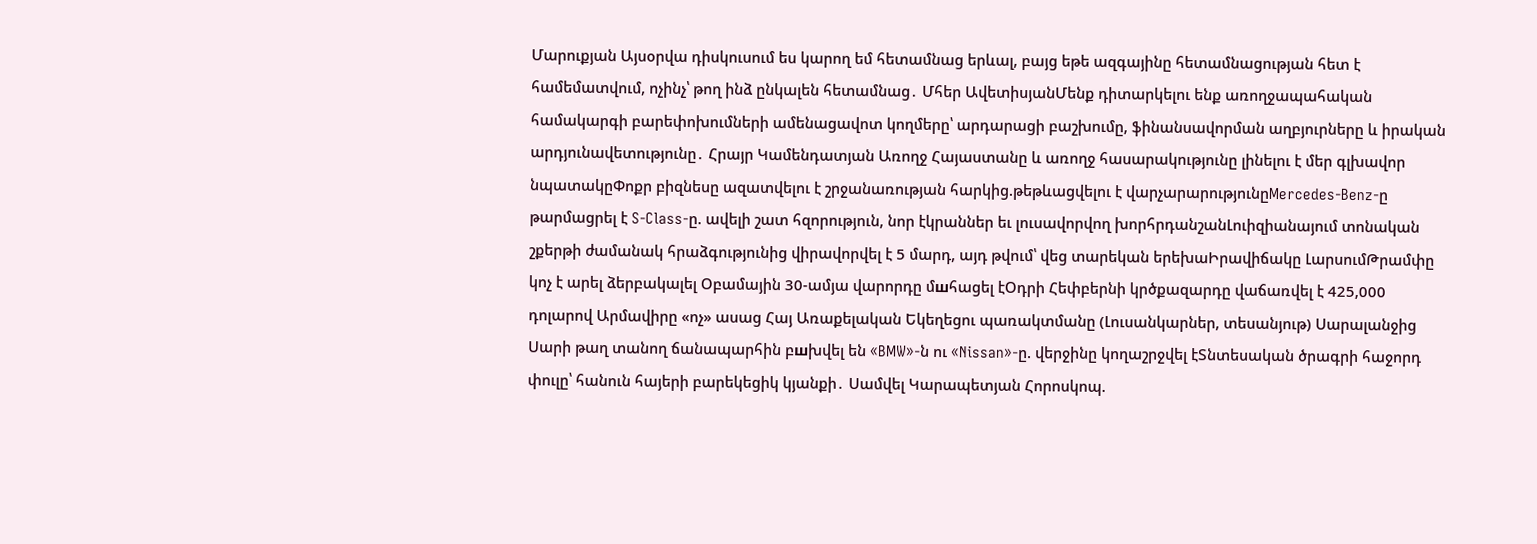Մարուքյան Այսօրվա դիսկուսում ես կարող եմ հետամնաց երևալ, բայց եթե ազգայինը հետամնացության հետ է համեմատվում, ոչինչ՝ թող ինձ ընկալեն հետամնաց․ Մհեր ԱվետիսյանՄենք դիտարկելու ենք առողջապահական համակարգի բարեփոխումների ամենացավոտ կողմերը՝ արդարացի բաշխումը, ֆինանսավորման աղբյուրները և իրական արդյունավետությունը․ Հրայր Կամենդատյան Առողջ Հայաստանը և առողջ հասարակությունը լինելու է մեր գլխավոր նպատակըՓոքր բիզնեսը ազատվելու է շրջանառության հարկից.թեթևացվելու է վարչարարությունըMercedes‑Benz-ը թարմացրել է S‑Class-ը. ավելի շատ հզորություն, նոր էկրաններ եւ լուսավորվող խորհրդանշանԼուիզիանայում տոնական շքերթի ժամանակ հրաձգությունից վիրավորվել է 5 մարդ, այդ թվում՝ վեց տարեկան երեխաԻրավիճակը ԼարսումԹրամփը կոչ է արել ձերբակալել Օբամային 30-ամյա վարորդը մшհացել էՕդրի Հեփբերնի կրծքազարդը վաճառվել է 425,000 դոլարով Արմավիրը «ոչ» ասաց Հայ Առաքելական Եկեղեցու պառակտմանը (Լուսանկարներ, տեսանյութ) Սարալանջից Սարի թաղ տանող ճանապարհին բшխվել են «BMW»-ն ու «Nissan»-ը. վերջինը կողաշրջվել էՏնտեսական ծրագրի հաջորդ փուլը՝ հանուն հայերի բարեկեցիկ կյանքի․ Սամվել Կարապետյան Հորոսկոպ.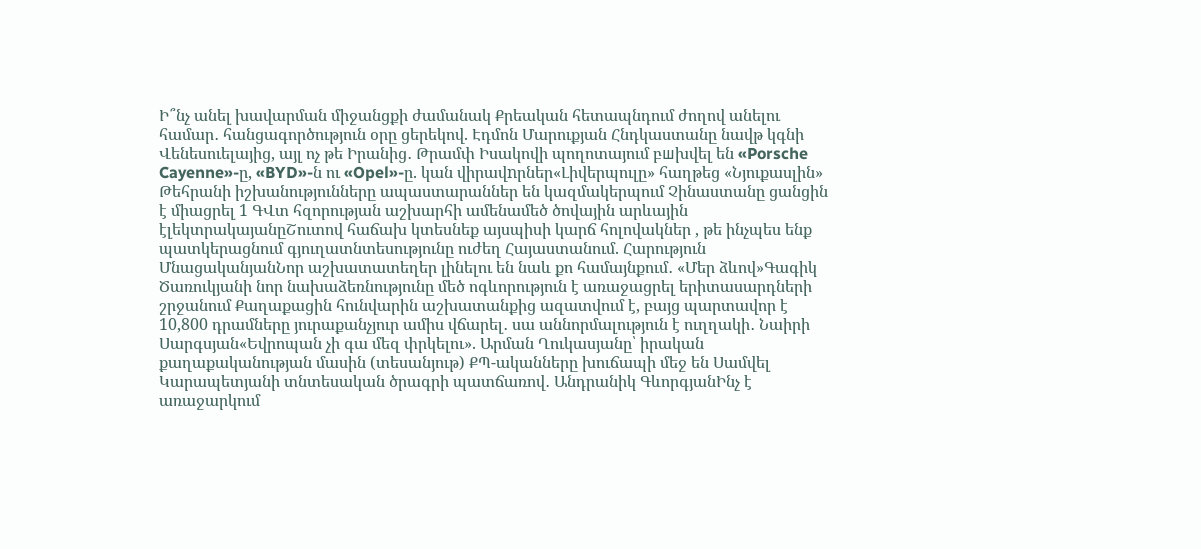Ի՞նչ անել խավարման միջանցքի ժամանակ Քրեական հետապնդում ժողով անելու համար․ հանցագործություն օրը ցերեկով. Էդմոն Մարուքյան Հնդկաստանը նավթ կգնի Վենեսուելայից, այլ ոչ թե Իրանից․ Թրամփ Իսակովի պողոտայում բшխվել են «Porsche Cayenne»-ը, «BYD»-ն ու «Opel»-ը. կան վիրավnրներ«Լիվերպուլը» հաղթեց «Նյուքասլին» Թեհրանի իշխանությունները ապաստարաններ են կազմակերպում Չինաստանը ցանցին է միացրել 1 ԳՎտ հզորության աշխարհի ամենամեծ ծովային արևային էլեկտրակայանըՇուտով հաճախ կտեսնեք այսպիսի կարճ հոլովակներ , թե ինչպես ենք պատկերացնում գյուղատնտեսությունը ուժեղ Հայաստանում. Հարություն ՄնացականյանՆոր աշխատատեղեր լինելու են նաև քո համայնքում․ «Մեր ձևով»Գագիկ Ծառուկյանի նոր նախաձեռնությունը մեծ ոգևորություն է առաջացրել երիտասարդների շրջանում Քաղաքացին հունվարին աշխատանքից ազատվում է, բայց պարտավոր է 10,800 դրամները յուրաքանչյուր ամիս վճարել․ սա աննորմալություն է ուղղակի․ Նաիրի Սարգսյան«Եվրոպան չի գա մեզ փրկելու». Արման Ղուկասյանը՝ իրական քաղաքականության մասին (տեսանյութ) ՔՊ-ականները խուճապի մեջ են Սամվել Կարապետյանի տնտեսական ծրագրի պատճառով․ Անդրանիկ ԳևորգյանԻնչ է առաջարկում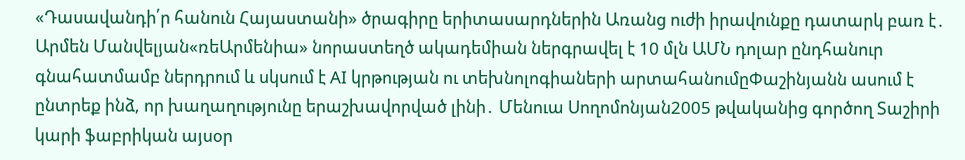«Դասավանդի՛ր հանուն Հայաստանի» ծրագիրը երիտասարդներին Առանց ուժի իրավունքը դատարկ բառ է․ Արմեն Մանվելյան«ռեԱրմենիա» նորաստեղծ ակադեմիան ներգրավել է 10 մլն ԱՄՆ դոլար ընդհանուր գնահատմամբ ներդրում և սկսում է AI կրթության ու տեխնոլոգիաների արտահանումըՓաշինյանն ասում է ընտրեք ինձ, որ խաղաղությունը երաշխավորված լինի․ Մենուա Սողոմոնյան2005 թվականից գործող Տաշիրի կարի ֆաբրիկան այսօր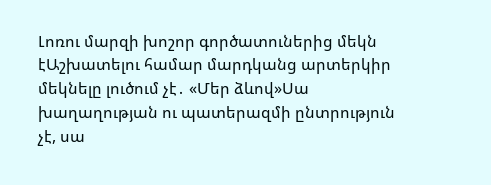Լոռու մարզի խոշոր գործատուներից մեկն էԱշխատելու համար մարդկանց արտերկիր մեկնելը լուծում չէ․ «Մեր ձևով»Սա խաղաղության ու պատերազմի ընտրություն չէ, սա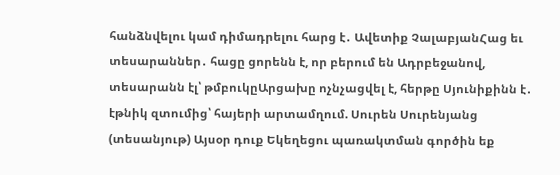հանձնվելու կամ դիմադրելու հարց է․ Ավետիք ՉալաբյանՀաց եւ տեսարաններ․ հացը ցորենն է, որ բերում են Ադրբեջանով, տեսարանն էլ՝ թմբուկըԱրցախը ոչնչացվել է, հերթը Սյունիքինն է․ էթնիկ զտումից՝ հայերի արտամղում. Սուրեն Սուրենյանց (տեսանյութ) Այսօր դուք Եկեղեցու պառակտման գործին եք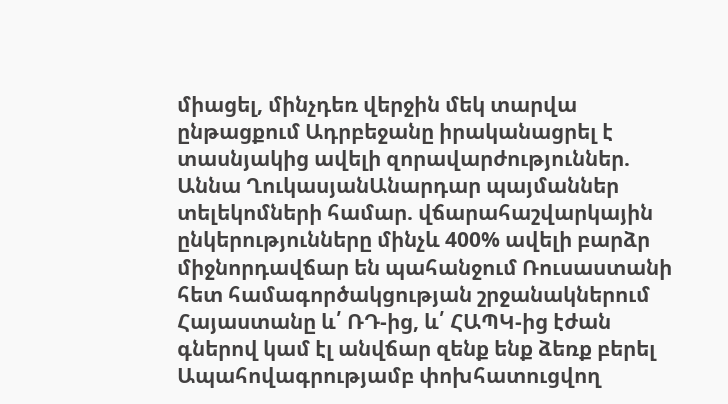միացել, մինչդեռ վերջին մեկ տարվա ընթացքում Ադրբեջանը իրականացրել է տասնյակից ավելի զորավարժություններ. Աննա ՂուկասյանԱնարդար պայմաններ տելեկոմների համար. վճարահաշվարկային ընկերությունները մինչև 400% ավելի բարձր միջնորդավճար են պահանջում Ռուսաստանի հետ համագործակցության շրջանակներում Հայաստանը և՛ ՌԴ-ից, և՛ ՀԱՊԿ-ից էժան գներով կամ էլ անվճար զենք ենք ձեռք բերել Ապահովագրությամբ փոխհատուցվող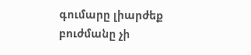գումարը լիարժեք բուժմանը չի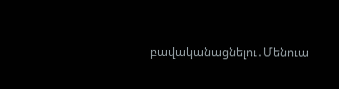բավականացնելու․Մենուա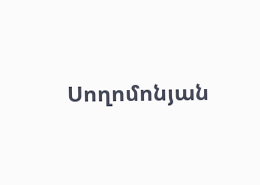Սողոմոնյան